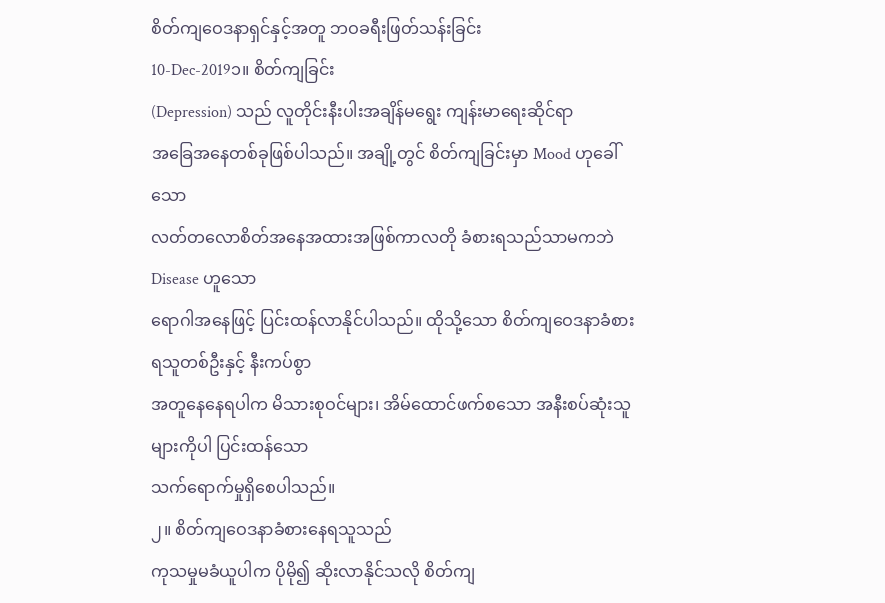စိတ်ကျဝေဒနာရှင်နှင့်အတူ ဘဝခရီးဖြတ်သန်းခြင်း
10-Dec-2019၁။ စိတ်ကျခြင်း
(Depression) သည် လူတိုင်းနီးပါးအချိန်မရွေး ကျန်းမာရေးဆိုင်ရာ
အခြေအနေတစ်ခုဖြစ်ပါသည်။ အချို့တွင် စိတ်ကျခြင်းမှာ Mood ဟုခေါ်သော
လတ်တလောစိတ်အနေအထားအဖြစ်ကာလတို ခံစားရသည်သာမကဘဲ Disease ဟူသော
ရောဂါအနေဖြင့် ပြင်းထန်လာနိုင်ပါသည်။ ထိုသို့သော စိတ်ကျဝေဒနာခံစားရသူတစ်ဦးနှင့် နီးကပ်စွာ
အတူနေနေရပါက မိသားစုဝင်များ၊ အိမ်ထောင်ဖက်စသော အနီးစပ်ဆုံးသူများကိုပါ ပြင်းထန်သော
သက်ရောက်မှုရှိစေပါသည်။
၂။ စိတ်ကျဝေဒနာခံစားနေရသူသည်
ကုသမှုမခံယူပါက ပိုမို၍ ဆိုးလာနိုင်သလို စိတ်ကျ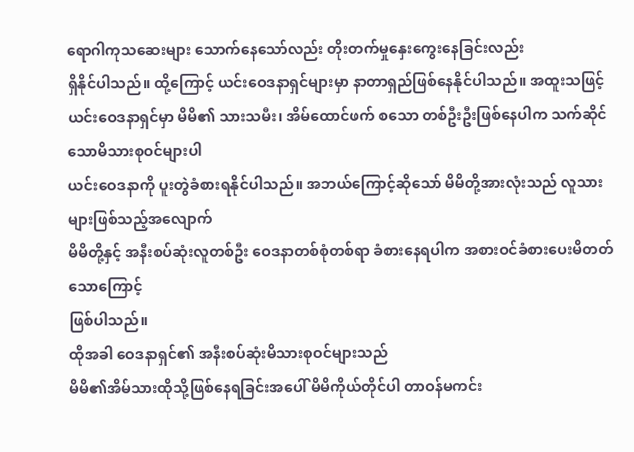ရောဂါကုသဆေးများ သောက်နေသော်လည်း တိုးတက်မှုနှေးကွေးနေခြင်းလည်း
ရှိနိုင်ပါသည်။ ထို့ကြောင့် ယင်းဝေဒနာရှင်များမှာ နာတာရှည်ဖြစ်နေနိုင်ပါသည်။ အထူးသဖြင့်
ယင်းဝေဒနာရှင်မှာ မိမိ၏ သားသမီး၊ အိမ်ထောင်ဖက် စသော တစ်ဦးဦးဖြစ်နေပါက သက်ဆိုင်သောမိသားစုဝင်များပါ
ယင်းဝေဒနာကို ပူးတွဲခံစားရနိုင်ပါသည်။ အဘယ်ကြောင့်ဆိုသော် မိမိတို့အားလုံးသည် လူသားများဖြစ်သည့်အလျောက်
မိမိတို့နှင့် အနီးစပ်ဆုံးလူတစ်ဦး ဝေဒနာတစ်စုံတစ်ရာ ခံစားနေရပါက အစားဝင်ခံစားပေးမိတတ်သောကြောင့်
ဖြစ်ပါသည်။
ထိုအခါ ဝေဒနာရှင်၏ အနီးစပ်ဆုံးမိသားစုဝင်များသည်
မိမိ၏အိမ်သားထိုသို့ဖြစ်နေရခြင်းအပေါ် မိမိကိုယ်တိုင်ပါ တာဝန်မကင်း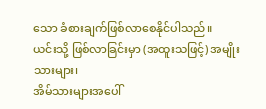သော ခံစားချက်ဖြစ်လာစေနိုင်ပါသည်။
ယင်းသို့ ဖြစ်လာခြင်းမှာ (အထူးသဖြင့်) အမျိုးသားများ၊
အိမ်သားများအပေါ်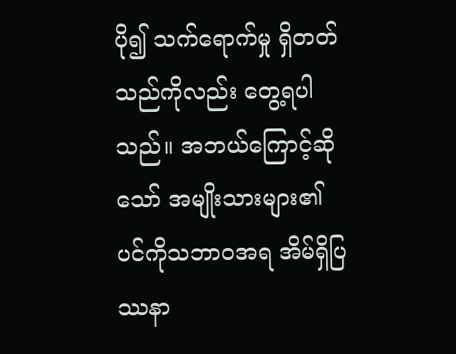ပို၍ သက်ရောက်မှု ရှိတတ်သည်ကိုလည်း တွေ့ရပါသည်။ အဘယ်ကြောင့်ဆိုသော် အမျိုးသားများ၏
ပင်ကိုသဘာဝအရ အိမ်ရှိပြဿနာ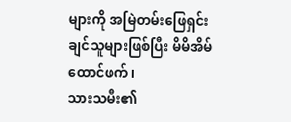များကို အမြဲတမ်းဖြေရှင်းချင်သူများဖြစ်ပြီး မိမိအိမ်ထောင်ဖက်၊
သားသမီး၏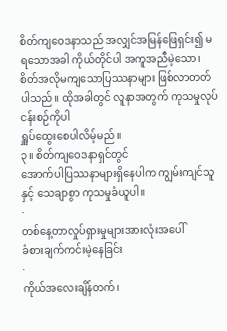စိတ်ကျဝေဒနာသည် အလျှင်အမြန်ဖြေရှင်း၍ မရသောအခါ ကိုယ်တိုင်ပါ အကူအညီမဲ့သော၊
စိတ်အလိုမကျသောပြဿနာများ ဖြစ်လာတတ်ပါသည်။ ထိုအခါတွင် လူနာအတွက် ကုသမှုလုပ်ငန်းစဉ်ကိုပါ
ရှူပ်ထွေးစေပါလိမ့်မည်။
၃။ စိတ်ကျဝေဒနာရှင်တွင်
အောက်ပါပြဿနာများရှိနေပါက ကျွမ်းကျင်သူနှင့် သေချာစွာ ကုသမှုခံယူပါ။
·
တစ်နေ့တာလှုပ်ရှားမှုများအားလုံးအပေါ်
ခံစားချက်ကင်းမဲ့နေခြင်း
·
ကိုယ်အလေးချိန်တက်၊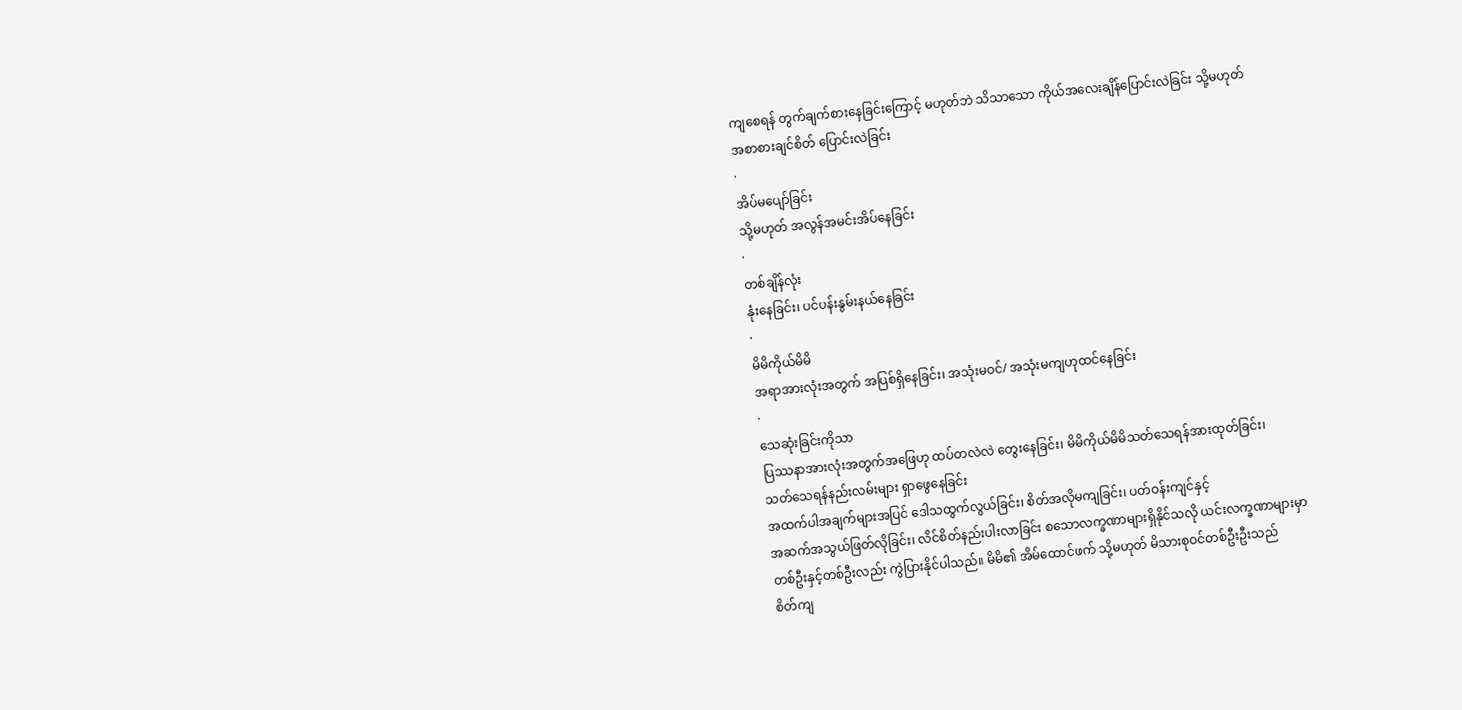ကျစေရန် တွက်ချက်စားနေခြင်းကြောင့် မဟုတ်ဘဲ သိသာသော ကိုယ်အလေးချိန်ပြောင်းလဲခြင်း သို့မဟုတ်
အစာစားချင်စိတ် ပြောင်းလဲခြင်း
·
အိပ်မပျော်ခြင်း
သို့မဟုတ် အလွန်အမင်းအိပ်နေခြင်း
·
တစ်ချိန်လုံး
နုံးနေခြင်း၊ ပင်ပန်းနွမ်းနယ်နေခြင်း
·
မိမိကိုယ်မိမိ
အရာအားလုံးအတွက် အပြစ်ရှိနေခြင်း၊ အသုံးမဝင်/ အသုံးမကျဟုထင်နေခြင်း
·
သေဆုံးခြင်းကိုသာ
ပြဿနာအားလုံးအတွက်အဖြေဟု ထပ်တလဲလဲ တွေးနေခြင်း၊ မိမိကိုယ်မိမိသတ်သေရန်အားထုတ်ခြင်း၊
သတ်သေရန်နည်းလမ်းများ ရှာဖွေနေခြင်း
အထက်ပါအချက်များအပြင် ဒေါသထွက်လွယ်ခြင်း၊ စိတ်အလိုမကျခြင်း၊ ပတ်ဝန်းကျင်နှင့်
အဆက်အသွယ်ဖြတ်လိုခြင်း၊ လိင်စိတ်နည်းပါးလာခြင်း စသောလက္ခဏာများရှိနိုင်သလို ယင်းလက္ခဏာများမှာ
တစ်ဦးနှင့်တစ်ဦးလည်း ကွဲပြားနိုင်ပါသည်။ မိမိ၏ အိမ်ထောင်ဖက် သို့မဟုတ် မိသားစုဝင်တစ်ဦးဦးသည်
စိတ်ကျ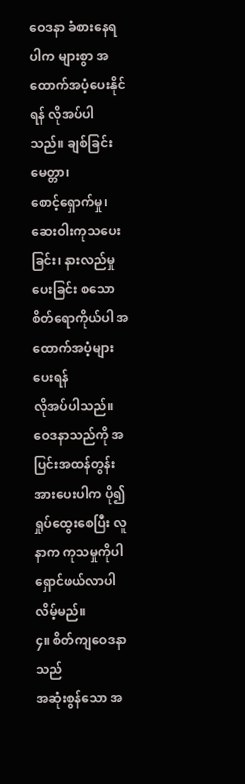ဝေဒနာ ခံစားနေရပါက များစွာ အထောက်အပံ့ပေးနိုင်ရန် လိုအပ်ပါသည်။ ချစ်ခြင်းမေတ္တာ၊
စောင့်ရှောက်မှု၊ ဆေးဝါးကုသပေးခြင်း၊ နားလည်မှုပေးခြင်း စသော စိတ်ရောကိုယ်ပါ အထောက်အပံ့များပေးရန်
လိုအပ်ပါသည်။ ဝေဒနာသည်ကို အပြင်းအထန်တွန်းအားပေးပါက ပို၍ရှုပ်ထွေးစေပြီး လူနာက ကုသမှုကိုပါ
ရှောင်ဖယ်လာပါလိမ့်မည်။
၄။ စိတ်ကျဝေဒနာသည်
အဆုံးစွန်သော အ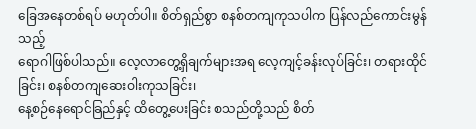ခြေအနေတစ်ရပ် မဟုတ်ပါ။ စိတ်ရှည်စွာ စနစ်တကျကုသပါက ပြန်လည်ကောင်းမွန်သည့်
ရောဂါဖြစ်ပါသည်။ လေ့လာတွေ့ရှိချက်များအရ လေ့ကျင့်ခန်းလုပ်ခြင်း၊ တရားထိုင်ခြင်း၊ စနစ်တကျဆေးဝါးကုသခြင်း၊
နေ့စဉ်နေရောင်ခြည်နှင့် ထိတွေ့ပေးခြင်း စသည်တို့သည် စိတ်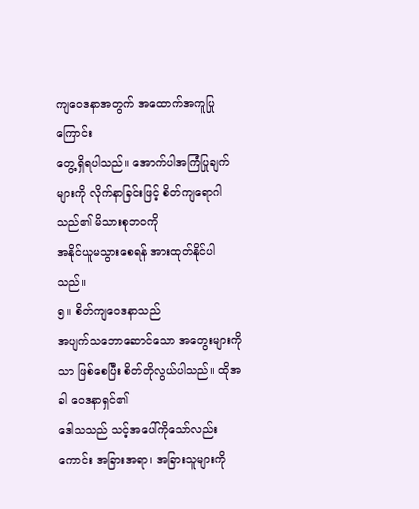ကျဝေဒနာအတွက် အထောက်အကူပြုကြောင်း
တွေ့ရှိရပါသည်။ အောက်ပါအကြံပြုချက်များကို လိုက်နာခြင်းဖြင့် စိတ်ကျရောဂါသည်၏ မိသားစုဘဝကို
အနိုင်ယူမသွားစေရန် အားထုတ်နိုင်ပါသည်။
၅။ စိတ်ကျဝေဒနာသည်
အပျက်သဘောဆောင်သော အတွေးများကိုသာ ဖြစ်စေပြီး စိတ်တိုလွယ်ပါသည်။ ထိုအခါ ဝေဒနာရှင်၏
ဒေါသသည် သင့်အပေါ်ကိုသော်လည်းကောင်း အခြားအရာ၊ အခြားသူများကို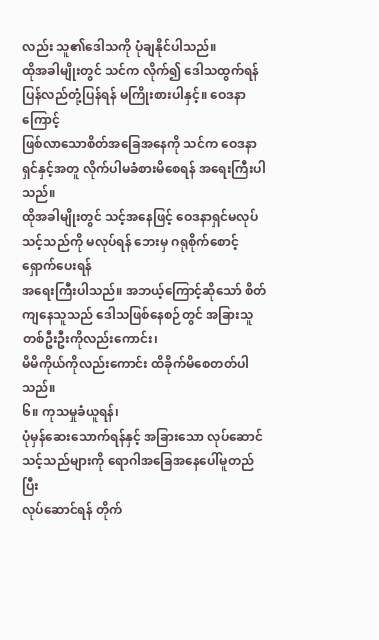လည်း သူ၏ဒေါသကို ပုံချနိုင်ပါသည်။
ထိုအခါမျိုးတွင် သင်က လိုက်၍ ဒေါသထွက်ရန် ပြန်လည်တုံ့ပြန်ရန် မကြိုးစားပါနှင့်။ ဝေဒနာကြောင့်
ဖြစ်လာသောစိတ်အခြေအနေကို သင်က ဝေဒနာရှင်နှင့်အတူ လိုက်ပါမခံစားမိစေရန် အရေးကြီးပါသည်။
ထိုအခါမျိုးတွင် သင့်အနေဖြင့် ဝေဒနာရှင်မလုပ်သင့်သည်ကို မလုပ်ရန် ဘေးမှ ဂရုစိုက်စောင့်ရှောက်ပေးရန်
အရေးကြီးပါသည်။ အဘယ့်ကြောင့်ဆိုသော် စိတ်ကျနေသူသည် ဒေါသဖြစ်နေစဉ်တွင် အခြားသူတစ်ဦးဦးကိုလည်းကောင်း၊
မိမိကိုယ်ကိုလည်းကောင်း ထိခိုက်မိစေတတ်ပါသည်။
၆။ ကုသမှုခံယူရန်၊
ပုံမှန်ဆေးသောက်ရန်နှင့် အခြားသော လုပ်ဆောင်သင့်သည်များကို ရောဂါအခြေအနေပေါ်မူတည်ပြီး
လုပ်ဆောင်ရန် တိုက်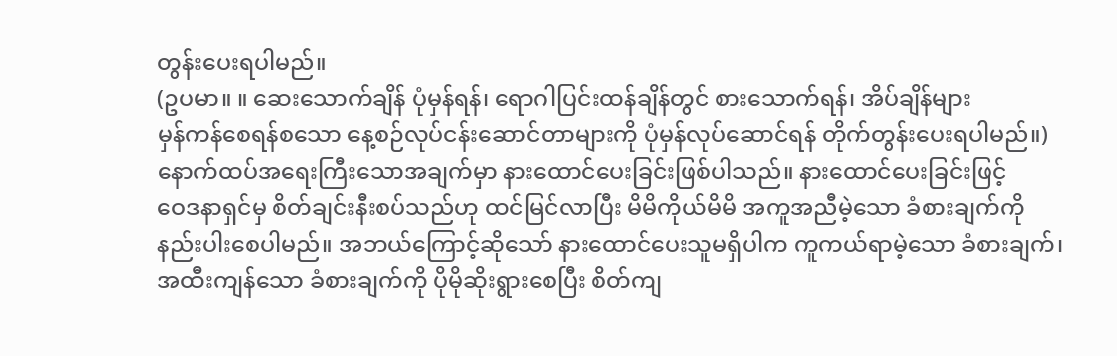တွန်းပေးရပါမည်။
(ဥပမာ။ ။ ဆေးသောက်ချိန် ပုံမှန်ရန်၊ ရောဂါပြင်းထန်ချိန်တွင် စားသောက်ရန်၊ အိပ်ချိန်များ
မှန်ကန်စေရန်စသော နေ့စဉ်လုပ်ငန်းဆောင်တာများကို ပုံမှန်လုပ်ဆောင်ရန် တိုက်တွန်းပေးရပါမည်။)
နောက်ထပ်အရေးကြီးသောအချက်မှာ နားထောင်ပေးခြင်းဖြစ်ပါသည်။ နားထောင်ပေးခြင်းဖြင့်
ဝေဒနာရှင်မှ စိတ်ချင်းနီးစပ်သည်ဟု ထင်မြင်လာပြီး မိမိကိုယ်မိမိ အကူအညီမဲ့သော ခံစားချက်ကို
နည်းပါးစေပါမည်။ အဘယ်ကြောင့်ဆိုသော် နားထောင်ပေးသူမရှိပါက ကူကယ်ရာမဲ့သော ခံစားချက်၊
အထီးကျန်သော ခံစားချက်ကို ပိုမိုဆိုးရွားစေပြီး စိတ်ကျ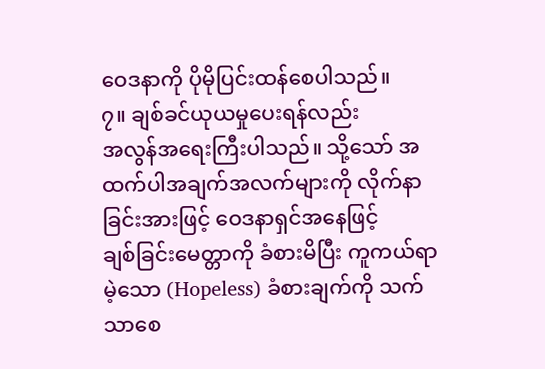ဝေဒနာကို ပိုမိုပြင်းထန်စေပါသည်။
၇။ ချစ်ခင်ယုယမှုပေးရန်လည်း
အလွန်အရေးကြီးပါသည်။ သို့သော် အထက်ပါအချက်အလက်များကို လိုက်နာခြင်းအားဖြင့် ဝေဒနာရှင်အနေဖြင့်
ချစ်ခြင်းမေတ္တာကို ခံစားမိပြီး ကူကယ်ရာမဲ့သော (Hopeless) ခံစားချက်ကို သက်သာစေ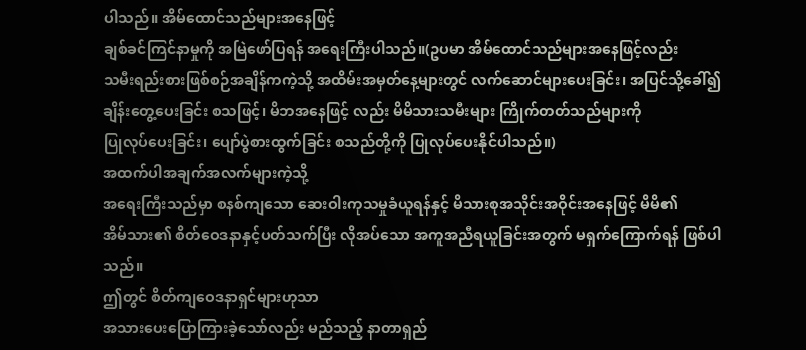ပါသည်။ အိမ်ထောင်သည်များအနေဖြင့်
ချစ်ခင်ကြင်နာမှုကို အမြဲဖော်ပြရန် အရေးကြီးပါသည်။(ဥပမာ အိမ်ထောင်သည်များအနေဖြင့်လည်း
သမီးရည်းစားဖြစ်စဉ်အချိန်ကကဲ့သို့ အထိမ်းအမှတ်နေ့များတွင် လက်ဆောင်များပေးခြင်း၊ အပြင်သို့ခေါ်၍
ချိန်းတွေ့ပေးခြင်း စသဖြင့်၊ မိဘအနေဖြင့် လည်း မိမိသားသမီးများ ကြိုက်တတ်သည်များကို
ပြုလုပ်ပေးခြင်း၊ ပျော်ပွဲစားထွက်ခြင်း စသည်တို့ကို ပြုလုပ်ပေးနိုင်ပါသည်။)
အထက်ပါအချက်အလက်များကဲ့သို့
အရေးကြီးသည်မှာ စနစ်ကျသော ဆေးဝါးကုသမှုခံယူရန်နှင့် မိသားစုအသိုင်းအဝိုင်းအနေဖြင့် မိမိ၏
အိမ်သား၏ စိတ်ဝေဒနာနှင့်ပတ်သက်ပြီး လိုအပ်သော အကူအညီရယူခြင်းအတွက် မရှက်ကြောက်ရန် ဖြစ်ပါသည်။
ဤတွင် စိတ်ကျဝေဒနာရှင်များဟုသာ
အသားပေးပြောကြားခဲ့သော်လည်း မည်သည့် နာတာရှည်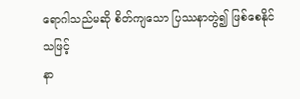ရောဂါသည်မဆို စိတ်ကျသော ပြဿနာတွဲ၍ ဖြစ်စေနိုင်သဖြင့်
နာ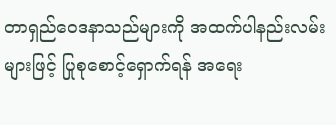တာရှည်ဝေဒနာသည်များကို အထက်ပါနည်းလမ်းများဖြင့် ပြုစုစောင့်ရှောက်ရန် အရေး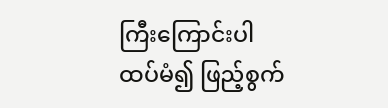ကြီးကြောင်းပါ
ထပ်မံ၍ ဖြည့်စွက်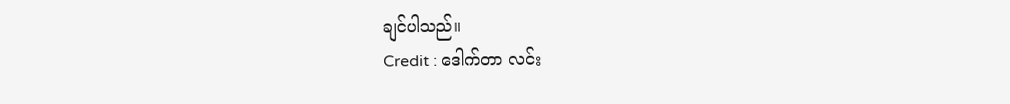ချင်ပါသည်။
Credit : ဒေါက်တာ လင်း